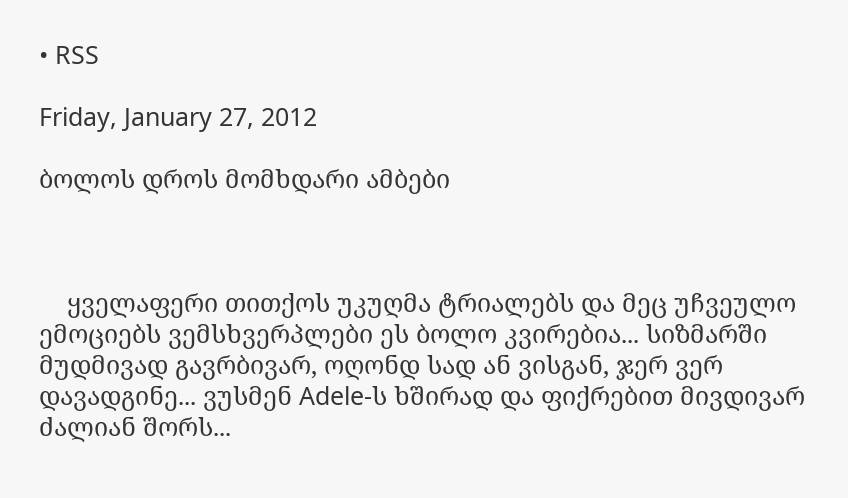• RSS

Friday, January 27, 2012

ბოლოს დროს მომხდარი ამბები



    ყველაფერი თითქოს უკუღმა ტრიალებს და მეც უჩვეულო ემოციებს ვემსხვერპლები ეს ბოლო კვირებია... სიზმარში მუდმივად გავრბივარ, ოღონდ სად ან ვისგან, ჯერ ვერ დავადგინე... ვუსმენ Adele-ს ხშირად და ფიქრებით მივდივარ ძალიან შორს...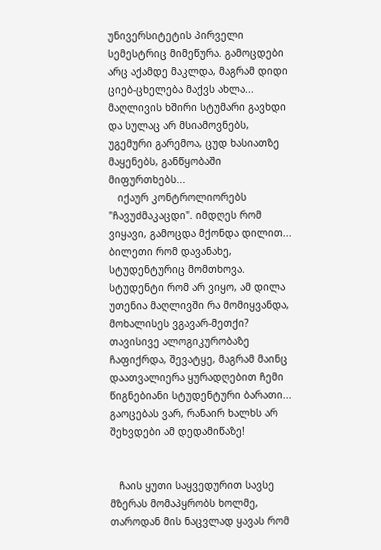უნივერსიტეტის პირველი სემესტრიც მიმეწურა. გამოცდები არც აქამდე მაკლდა, მაგრამ დიდი ციებ-ცხელება მაქვს ახლა... მაღლივის ხშირი სტუმარი გავხდი და სულაც არ მსიამოვნებს, უგემური გარემოა, ცუდ ხასიათზე მაყენებს, განწყობაში მიფურთხებს...
   იქაურ კონტროლიორებს "ჩავუძმაკაცდი". იმდღეს რომ ვიყავი, გამოცდა მქონდა დილით... ბილეთი რომ დავანახე, სტუდენტურიც მომთხოვა. სტუდენტი რომ არ ვიყო, ამ დილა უთენია მაღლივში რა მომიყვანდა, მოხალისეს ვგავარ-მეთქი? თავისივე ალოგიკურობაზე ჩაფიქრდა, შევატყე, მაგრამ მაინც დაათვალიერა ყურადღებით ჩემი წიგნებიანი სტუდენტური ბარათი... გაოცებას ვარ, რანაირ ხალხს არ შეხვდები ამ დედამიწაზე!


   ჩაის ყუთი საყვედურით სავსე მზერას მომაპყრობს ხოლმე, თაროდან მის ნაცვლად ყავას რომ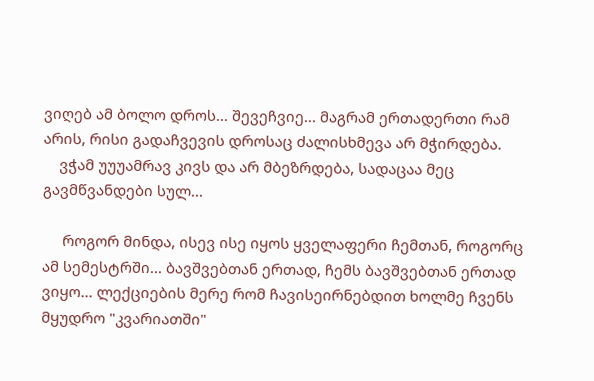ვიღებ ამ ბოლო დროს... შევეჩვიე... მაგრამ ერთადერთი რამ არის, რისი გადაჩვევის დროსაც ძალისხმევა არ მჭირდება.
    ვჭამ უუუამრავ კივს და არ მბეზრდება, სადაცაა მეც გავმწვანდები სულ...

     როგორ მინდა, ისევ ისე იყოს ყველაფერი ჩემთან, როგორც ამ სემესტრში... ბავშვებთან ერთად, ჩემს ბავშვებთან ერთად ვიყო... ლექციების მერე რომ ჩავისეირნებდით ხოლმე ჩვენს მყუდრო "კვარიათში"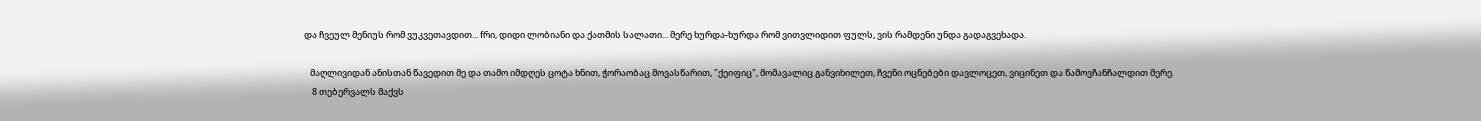და ჩვეულ მენიუს რომ ვუკვეთავდით... fრი, დიდი ლობიანი და ქათმის სალათი... მერე ხურდა-ხურდა რომ ვითვლიდით ფულს, ვის რამდენი უნდა გადაგვეხადა.

   მაღლივიდან ანისთან წავედით მე და თამო იმდღეს ცოტა ხნით, ჭორაობაც მოვასწარით, "ქეიფიც", მომავალიც განვიხილეთ, ჩვენი ოცნებები დავლოცეთ, ვიცინეთ და წამოვჩანჩალდით მერე.
    8 თებერვალს მაქვს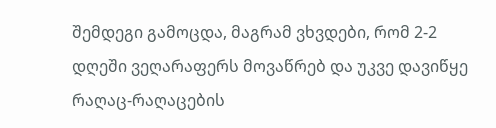შემდეგი გამოცდა, მაგრამ ვხვდები, რომ 2-2 დღეში ვეღარაფერს მოვაწრებ და უკვე დავიწყე რაღაც-რაღაცების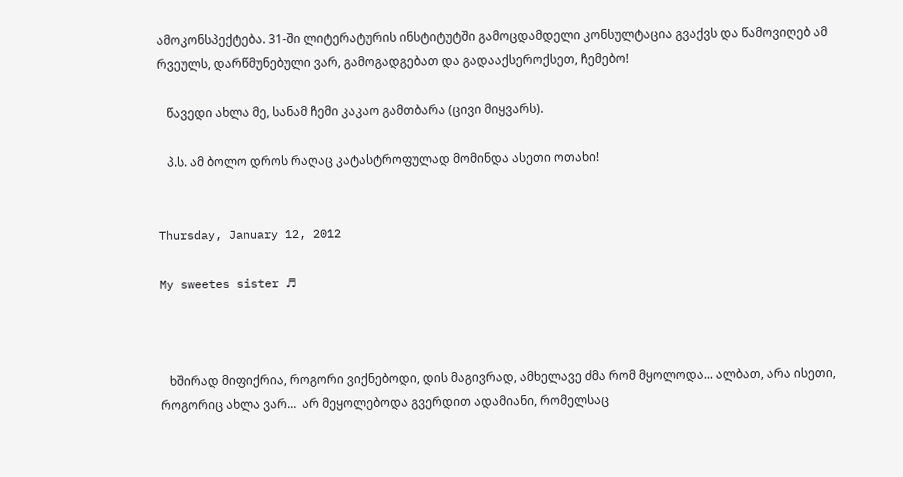ამოკონსპექტება. 31-ში ლიტერატურის ინსტიტუტში გამოცდამდელი კონსულტაცია გვაქვს და წამოვიღებ ამ რვეულს, დარწმუნებული ვარ, გამოგადგებათ და გადააქსეროქსეთ, ჩემებო!

   წავედი ახლა მე, სანამ ჩემი კაკაო გამთბარა (ცივი მიყვარს).

   პ.ს. ამ ბოლო დროს რაღაც კატასტროფულად მომინდა ასეთი ოთახი!


Thursday, January 12, 2012

My sweetes sister ♬



   ხშირად მიფიქრია, როგორი ვიქნებოდი, დის მაგივრად, ამხელავე ძმა რომ მყოლოდა... ალბათ, არა ისეთი, როგორიც ახლა ვარ...  არ მეყოლებოდა გვერდით ადამიანი, რომელსაც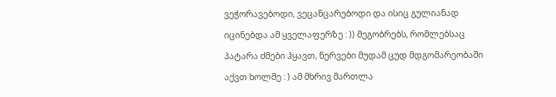ვეჭორავებოდი, ვეცანცარებოდი და ისიც გულიანად იცინებდა ამ ყველაფერზე : )) მეგობრებს, რომლებსაც პატარა ძმები ჰყავთ, ნერვები მუდამ ცუდ მდგომარეობაში აქვთ ხოლმე : ) ამ მხრივ მართლა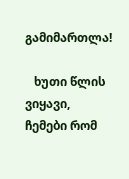გამიმართლა!

   ხუთი წლის ვიყავი, ჩემები რომ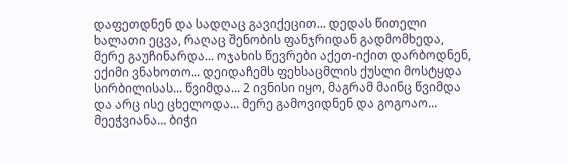დაფეთდნენ და სადღაც გავიქეცით... დედას წითელი ხალათი ეცვა, რაღაც შენობის ფანჯრიდან გადმომხედა, მერე გაუჩინარდა... ოჯახის წევრები აქეთ-იქით დარბოდნენ, ექიმი ვნახოთო... დეიდაჩემს ფეხსაცმლის ქუსლი მოსტყდა სირბილისას... წვიმდა... 2 ივნისი იყო, მაგრამ მაინც წვიმდა და არც ისე ცხელოდა... მერე გამოვიდნენ და გოგოაო... მეეჭვიანა... ბიჭი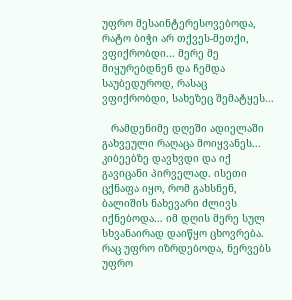უფრო მესაინტერესოვებოდა, რატო ბიჭი არ თქვეს-მეთქი, ვფიქრობდი... მერე მე მიყურებდნენ და ჩემდა საუბედუროდ, რასაც ვფიქრობდი, სახეზეც შემატყეს...

   რამდენიმე დღეში ადიელაში გახვეული რაღაცა მოიყვანეს... კიბეებზე დავხვდი და იქ გავიცანი პირველად. ისეთი ცქნაფა იყო, რომ გახსნენ, ბალიშის ნახევარი ძლივს იქნებოდა... იმ დღის მერე სულ სხვანაირად დაიწყო ცხოვრება. რაც უფრო იზრდებოდა, ნერვებს უფრო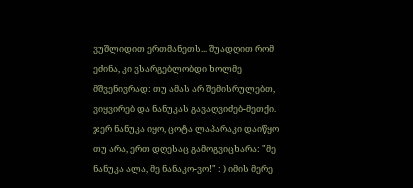ვუშლიდით ერთმანეთს... შუადღით რომ ეძინა, კი ვსარგებლობდი ხოლმე მშვენივრად: თუ ამას არ შემისრულებთ, ვიყვირებ და ნანუკას გავაღვიძებ-მეთქი. ჯერ ნანუკა იყო, ცოტა ლაპარაკი დაიწყო თუ არა, ერთ დღესაც გამოგვიცხარა: "მე ნანუკა ალა, მე ნანაკო-ვო!" : ) იმის მერე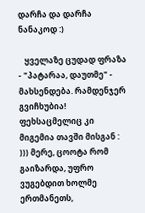დარჩა და დარჩა ნანაკოდ :)

   ყველაზე ცუდად ფრაზა - "პატარაა, დაუთმე" - მახსენდება. რამდენჯერ გვიჩხუბია! ფეხსაცმელიც კი მიგემია თავში მისგან : ))) მერე, ცოოტა რომ გაიზარდა, უფრო ვუგებდით ხოლმე ერთმანეთს,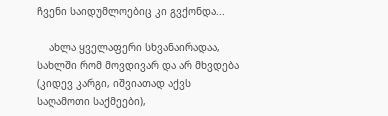ჩვენი საიდუმლოებიც კი გვქონდა...

    ახლა ყველაფერი სხვანაირადაა, სახლში რომ მოვდივარ და არ მხვდება (კიდევ კარგი, იშვიათად აქვს საღამოთი საქმეები),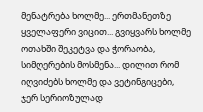მენატრება ხოლმე... ერთმანეთზე ყველაფერი ვიცით... გვიყვარს ხოლმე ოთახში შეკეტვა და ჭორაობა, სიმღერების მოსმენა... დილით რომ იღვიძებს ხოლმე და ვეტინგიცები, ჯერ სერიოზულად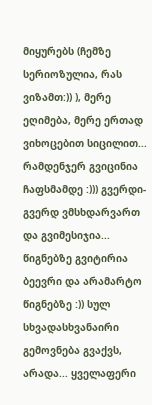მიყურებს (ჩემზე სერიოზულია, რას ვიზამთ:)) ), მერე ეღიმება, მერე ერთად ვიხოცებით სიცილით... რამდენჯერ გვიცინია ჩაფსმამდე :))) გვერდი-გვერდ ვმსხდარვართ და გვიმესიჯია... წიგნებზე გვიტირია ბეევრი და არამარტო წიგნებზე :)) სულ სხვადასხვანაირი გემოვნება გვაქვს, არადა... ყველაფერი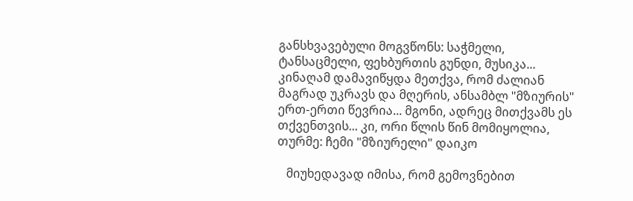განსხვავებული მოგვწონს: საჭმელი, ტანსაცმელი, ფეხბურთის გუნდი, მუსიკა... კინაღამ დამავიწყდა მეთქვა, რომ ძალიან მაგრად უკრავს და მღერის, ანსამბლ "მზიურის" ერთ-ერთი წევრია... მგონი, ადრეც მითქვამს ეს თქვენთვის... კი, ორი წლის წინ მომიყოლია, თურმე: ჩემი "მზიურელი" დაიკო

   მიუხედავად იმისა, რომ გემოვნებით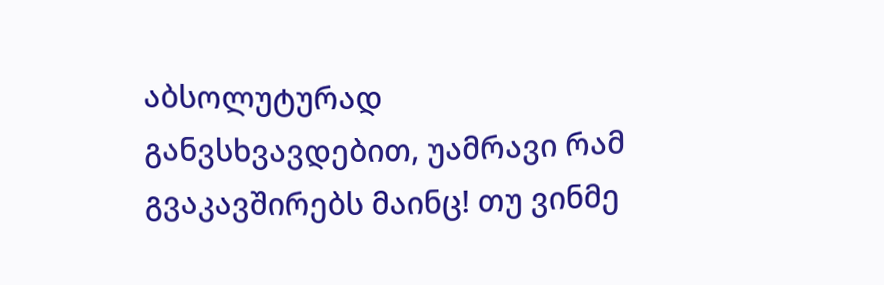აბსოლუტურად განვსხვავდებით, უამრავი რამ გვაკავშირებს მაინც! თუ ვინმე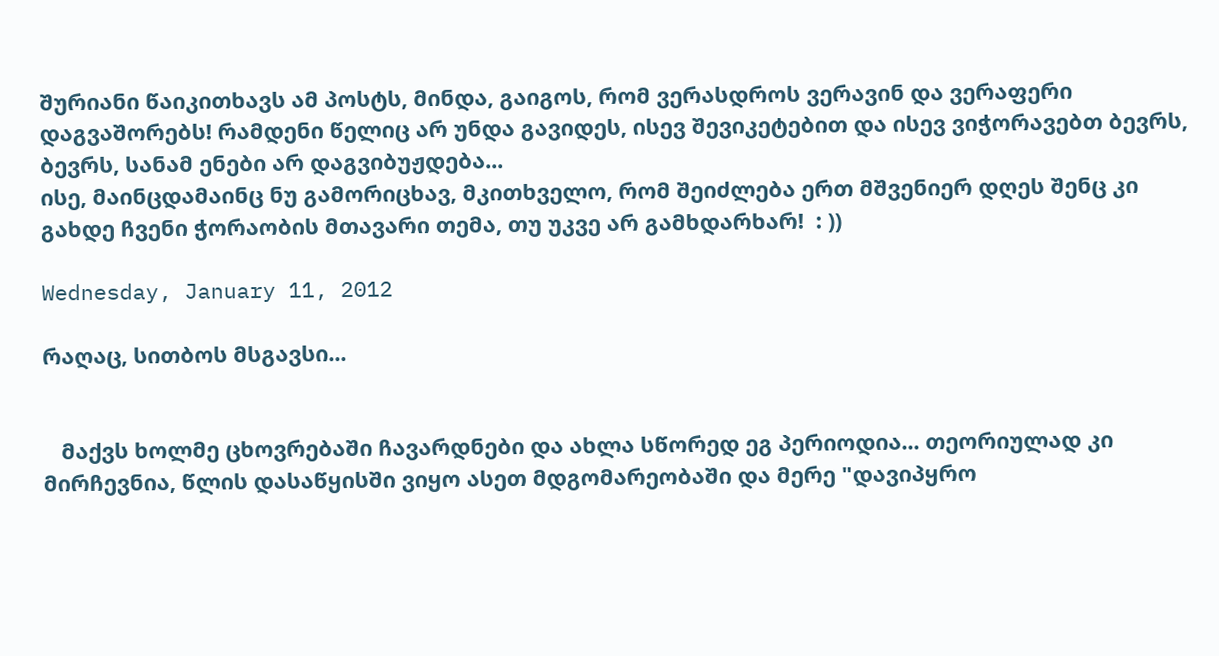შურიანი წაიკითხავს ამ პოსტს, მინდა, გაიგოს, რომ ვერასდროს ვერავინ და ვერაფერი დაგვაშორებს! რამდენი წელიც არ უნდა გავიდეს, ისევ შევიკეტებით და ისევ ვიჭორავებთ ბევრს, ბევრს, სანამ ენები არ დაგვიბუჟდება...
ისე, მაინცდამაინც ნუ გამორიცხავ, მკითხველო, რომ შეიძლება ერთ მშვენიერ დღეს შენც კი გახდე ჩვენი ჭორაობის მთავარი თემა, თუ უკვე არ გამხდარხარ!  : ))

Wednesday, January 11, 2012

რაღაც, სითბოს მსგავსი...


   მაქვს ხოლმე ცხოვრებაში ჩავარდნები და ახლა სწორედ ეგ პერიოდია... თეორიულად კი მირჩევნია, წლის დასაწყისში ვიყო ასეთ მდგომარეობაში და მერე "დავიპყრო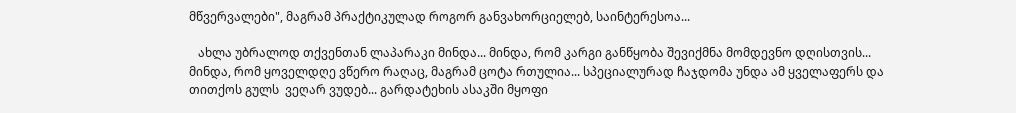მწვერვალები", მაგრამ პრაქტიკულად როგორ განვახორციელებ, საინტერესოა...

   ახლა უბრალოდ თქვენთან ლაპარაკი მინდა... მინდა, რომ კარგი განწყობა შევიქმნა მომდევნო დღისთვის... მინდა, რომ ყოველდღე ვწერო რაღაც, მაგრამ ცოტა რთულია... სპეციალურად ჩაჯდომა უნდა ამ ყველაფერს და თითქოს გულს  ვეღარ ვუდებ... გარდატეხის ასაკში მყოფი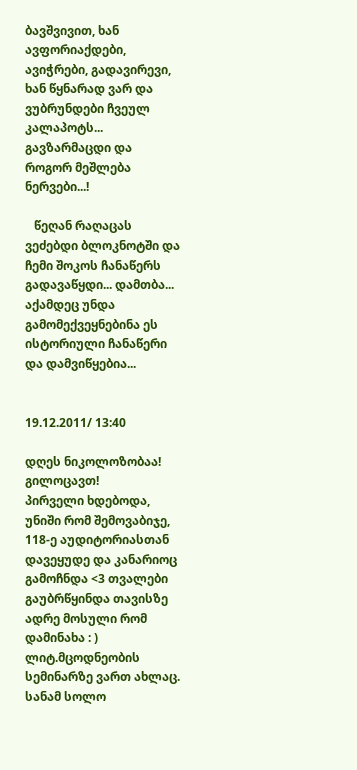ბავშვივით, ხან ავფორიაქდები, ავიჭრები, გადავირევი, ხან წყნარად ვარ და ვუბრუნდები ჩვეულ კალაპოტს... გავზარმაცდი და როგორ მეშლება ნერვები...!

   წეღან რაღაცას ვეძებდი ბლოკნოტში და ჩემი შოკოს ჩანაწერს გადავაწყდი... დამთბა... აქამდეც უნდა გამომექვეყნებინა ეს ისტორიული ჩანაწერი და დამვიწყებია...


19.12.2011/ 13:40

დღეს ნიკოლოზობაა! გილოცავთ!
პირველი ხდებოდა, უნიში რომ შემოვაბიჯე, 118-ე აუდიტორიასთან დავეყუდე და კანარიოც გამოჩნდა <3 თვალები გაუბრწყინდა თავისზე ადრე მოსული რომ დამინახა : ) ლიტ.მცოდნეობის სემინარზე ვართ ახლაც. სანამ სოლო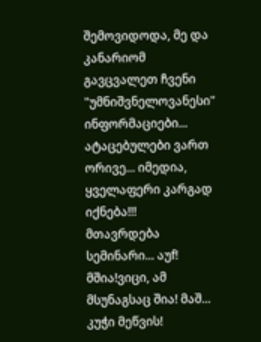შემოვიდოდა, მე და კანარიომ გავცვალეთ ჩვენი "უმნიშვნელოვანესი" ინფორმაციები... ატაცებულები ვართ ორივე... იმედია, ყველაფერი კარგად იქნება!!!
მთავრდება სემინარი... აუf! მშია!ვიცი, ამ მსუნაგსაც შია! მაშ... კუჭი მეწვის!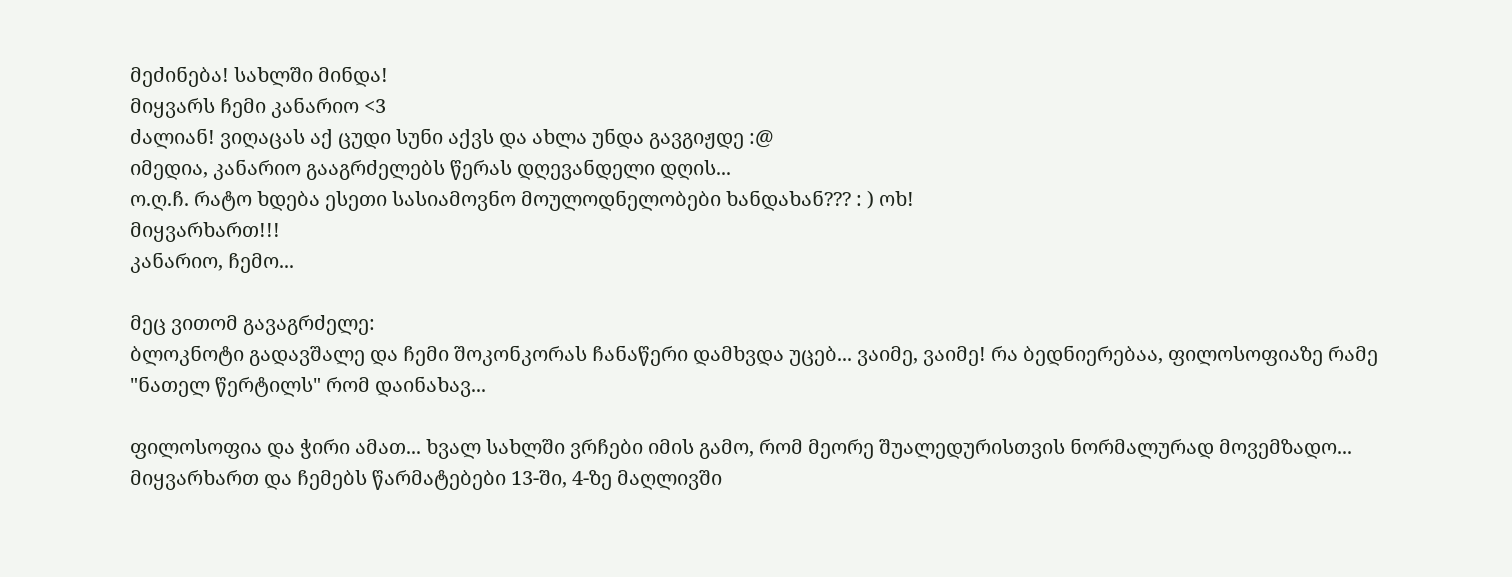მეძინება! სახლში მინდა!
მიყვარს ჩემი კანარიო <3
ძალიან! ვიღაცას აქ ცუდი სუნი აქვს და ახლა უნდა გავგიჟდე :@
იმედია, კანარიო გააგრძელებს წერას დღევანდელი დღის...
ო.ღ.ჩ. რატო ხდება ესეთი სასიამოვნო მოულოდნელობები ხანდახან??? : ) ოხ!
მიყვარხართ!!!
კანარიო, ჩემო...

მეც ვითომ გავაგრძელე:
ბლოკნოტი გადავშალე და ჩემი შოკონკორას ჩანაწერი დამხვდა უცებ... ვაიმე, ვაიმე! რა ბედნიერებაა, ფილოსოფიაზე რამე "ნათელ წერტილს" რომ დაინახავ...

ფილოსოფია და ჭირი ამათ... ხვალ სახლში ვრჩები იმის გამო, რომ მეორე შუალედურისთვის ნორმალურად მოვემზადო... მიყვარხართ და ჩემებს წარმატებები 13-ში, 4-ზე მაღლივში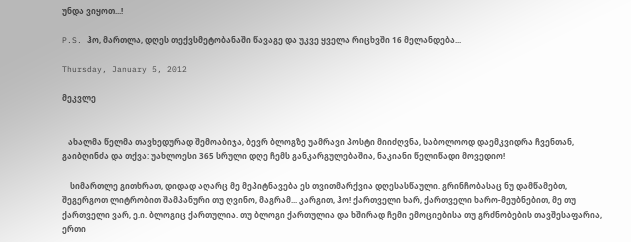უნდა ვიყოთ...!

P.S. ჰო, მართლა, დღეს თექვსმეტობანაში წავაგე და უკვე ყველა რიცხვში 16 მელანდება...

Thursday, January 5, 2012

მეკვლე


   ახალმა წელმა თავხედურად შემოაბიჯა, ბევრ ბლოგზე უამრავი პოსტი მიიძღვნა, საბოლოოდ დაემკვიდრა ჩვენთან, გაიბღინძა და თქვა: უახლოესი 365 სრული დღე ჩემს განკარგულებაშია, ნაკიანი წელიწადი მოვედიო!

    სიმართლე გითხრათ, დიდად აღარც მე მეპიტნავება ეს თვითმარქვია დღესასწაული. გრინჩობასაც ნუ დამწამებთ, შეგერგოთ ლიტრობით შამპანური თუ ღვინო, მაგრამ... კარგით, ჰო! ქართველი ხარ, ქართველი ხარო-მეუბნებით, მე თუ ქართველი ვარ, ე.ი. ბლოგიც ქართულია. თუ ბლოგი ქართულია და ხშირად ჩემი ემოციებისა თუ გრძნობების თავშესაფარია, ერთი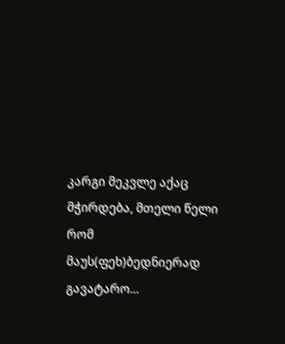კარგი მეკვლე აქაც მჭირდება, მთელი წელი რომ მაუს(ფეხ)ბედნიერად გავატარო...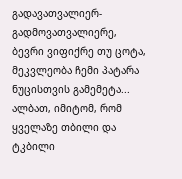გადავათვალიერ-გადმოვათვალიერე, ბევრი ვიფიქრე თუ ცოტა, მეკვლეობა ჩემი პატარა ნუცისთვის გამემეტა... ალბათ, იმიტომ, რომ ყველაზე თბილი და ტკბილი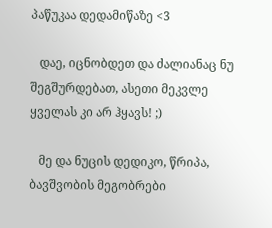პაწუკაა დედამიწაზე <3

   დაე, იცნობდეთ და ძალიანაც ნუ შეგშურდებათ, ასეთი მეკვლე ყველას კი არ ჰყავს! ;)

   მე და ნუცის დედიკო, წრიპა, ბავშვობის მეგობრები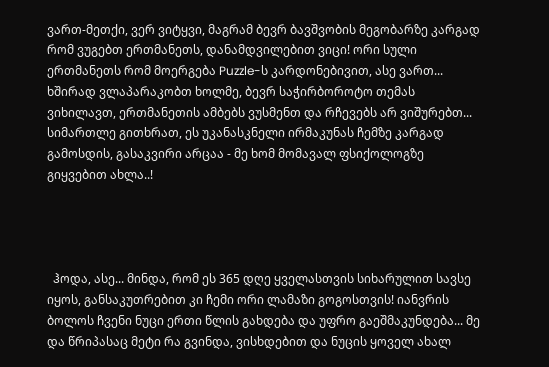ვართ-მეთქი, ვერ ვიტყვი, მაგრამ ბევრ ბავშვობის მეგობარზე კარგად რომ ვუგებთ ერთმანეთს, დანამდვილებით ვიცი! ორი სული ერთმანეთს რომ მოერგება Puzzle-ს კარდონებივით, ასე ვართ... ხშირად ვლაპარაკობთ ხოლმე, ბევრ საჭირბოროტო თემას ვიხილავთ, ერთმანეთის ამბებს ვუსმენთ და რჩევებს არ ვიშურებთ... სიმართლე გითხრათ, ეს უკანასკნელი ირმაკუნას ჩემზე კარგად გამოსდის, გასაკვირი არცაა - მე ხომ მომავალ ფსიქოლოგზე გიყვებით ახლა..!




  ჰოდა, ასე... მინდა, რომ ეს 365 დღე ყველასთვის სიხარულით სავსე იყოს, განსაკუთრებით კი ჩემი ორი ლამაზი გოგოსთვის! იანვრის ბოლოს ჩვენი ნუცი ერთი წლის გახდება და უფრო გაეშმაკუნდება... მე და წრიპასაც მეტი რა გვინდა, ვისხდებით და ნუცის ყოველ ახალ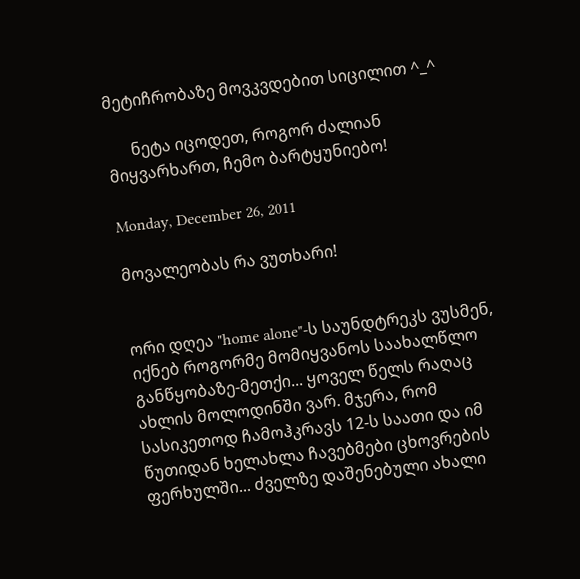მეტიჩრობაზე მოვკვდებით სიცილით ^_^

      ნეტა იცოდეთ, როგორ ძალიან მიყვარხართ, ჩემო ბარტყუნიებო!

Monday, December 26, 2011

მოვალეობას რა ვუთხარი!


ორი დღეა "home alone"-ს საუნდტრეკს ვუსმენ, იქნებ როგორმე მომიყვანოს საახალწლო განწყობაზე-მეთქი... ყოველ წელს რაღაც ახლის მოლოდინში ვარ. მჯერა, რომ სასიკეთოდ ჩამოჰკრავს 12-ს საათი და იმ წუთიდან ხელახლა ჩავებმები ცხოვრების ფერხულში... ძველზე დაშენებული ახალი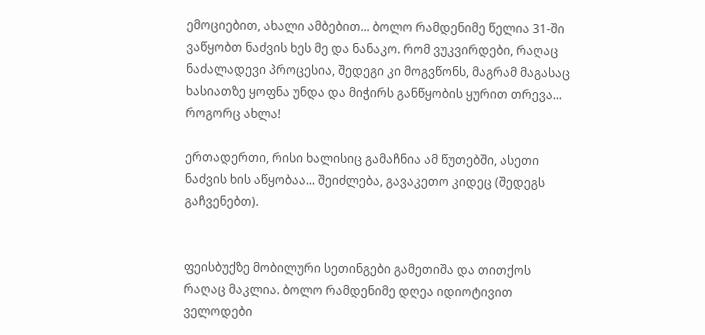ემოციებით, ახალი ამბებით... ბოლო რამდენიმე წელია 31-ში ვაწყობთ ნაძვის ხეს მე და ნანაკო. რომ ვუკვირდები, რაღაც ნაძალადევი პროცესია, შედეგი კი მოგვწონს, მაგრამ მაგასაც ხასიათზე ყოფნა უნდა და მიჭირს განწყობის ყურით თრევა... როგორც ახლა!

ერთადერთი, რისი ხალისიც გამაჩნია ამ წუთებში, ასეთი ნაძვის ხის აწყობაა... შეიძლება, გავაკეთო კიდეც (შედეგს გაჩვენებთ).


ფეისბუქზე მობილური სეთინგები გამეთიშა და თითქოს რაღაც მაკლია. ბოლო რამდენიმე დღეა იდიოტივით ველოდები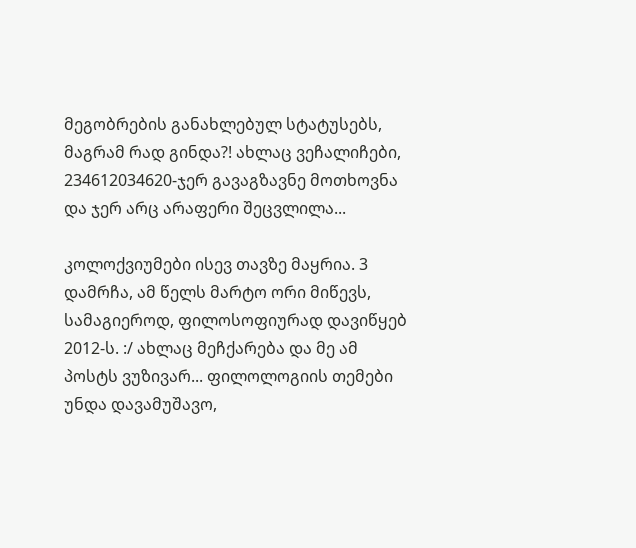მეგობრების განახლებულ სტატუსებს, მაგრამ რად გინდა?! ახლაც ვეჩალიჩები, 234612034620-ჯერ გავაგზავნე მოთხოვნა და ჯერ არც არაფერი შეცვლილა...

კოლოქვიუმები ისევ თავზე მაყრია. 3 დამრჩა, ამ წელს მარტო ორი მიწევს, სამაგიეროდ, ფილოსოფიურად დავიწყებ 2012-ს. :/ ახლაც მეჩქარება და მე ამ პოსტს ვუზივარ... ფილოლოგიის თემები უნდა დავამუშავო,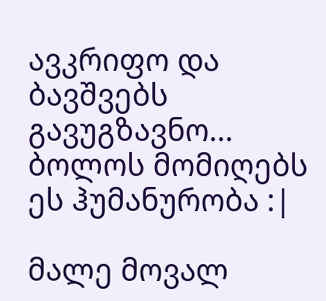ავკრიფო და ბავშვებს გავუგზავნო... ბოლოს მომიღებს ეს ჰუმანურობა :|

მალე მოვალ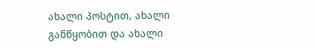ახალი პოსტით, ახალი განწყობით და ახალი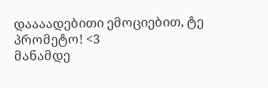დაააადებითი ემოციებით, ტე პრომეტო! <3
მანამდე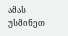ამას უსმინეთ